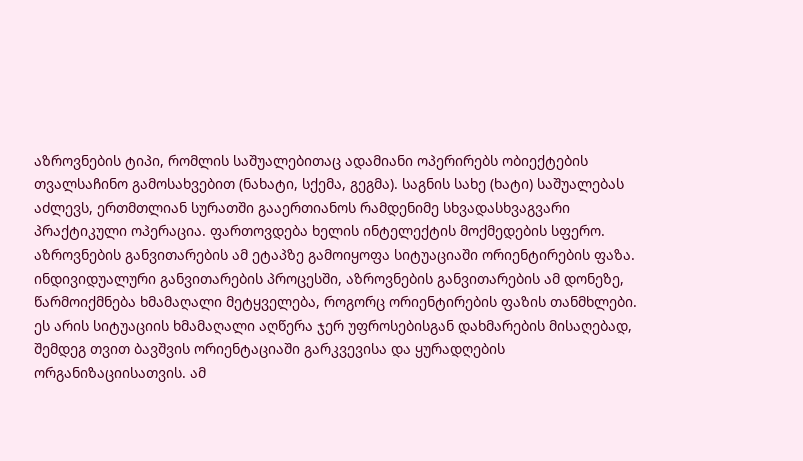აზროვნების ტიპი, რომლის საშუალებითაც ადამიანი ოპერირებს ობიექტების თვალსაჩინო გამოსახვებით (ნახატი, სქემა, გეგმა). საგნის სახე (ხატი) საშუალებას აძლევს, ერთმთლიან სურათში გააერთიანოს რამდენიმე სხვადასხვაგვარი პრაქტიკული ოპერაცია. ფართოვდება ხელის ინტელექტის მოქმედების სფერო. აზროვნების განვითარების ამ ეტაპზე გამოიყოფა სიტუაციაში ორიენტირების ფაზა. ინდივიდუალური განვითარების პროცესში, აზროვნების განვითარების ამ დონეზე, წარმოიქმნება ხმამაღალი მეტყველება, როგორც ორიენტირების ფაზის თანმხლები. ეს არის სიტუაციის ხმამაღალი აღწერა ჯერ უფროსებისგან დახმარების მისაღებად, შემდეგ თვით ბავშვის ორიენტაციაში გარკვევისა და ყურადღების ორგანიზაციისათვის. ამ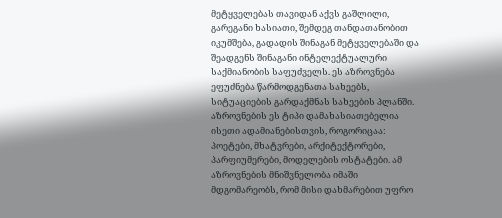მეტყველებას თავიდან აქვს გაშლილი, გარეგანი ხასიათი, შემდეგ თანდათანობით იკუმშება, გადადის შინაგან მეტყველებაში და შეადგენს შინაგანი ინტელექტუალური საქმიანობის საფუძველს. ეს აზროვნება ეფუძნება წარმოდგენათა სახეებს, სიტუაციების გარდაქმნას სახეების პლანში. აზროვნების ეს ტიპი დამახასიათებელია ისეთი ადამიანებისთვის, როგორიცაა: პოეტები, მხატვრები, არქიტექტორები, პარფიუმერები, მოდელების ოსტატები. ამ აზროვნების მნიშვნელობა იმაში მდგომარეობს, რომ მისი დახმარებით უფრო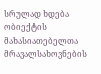სრულად ხდება ობიექტის მახასიათებელთა მრავალსახოვნების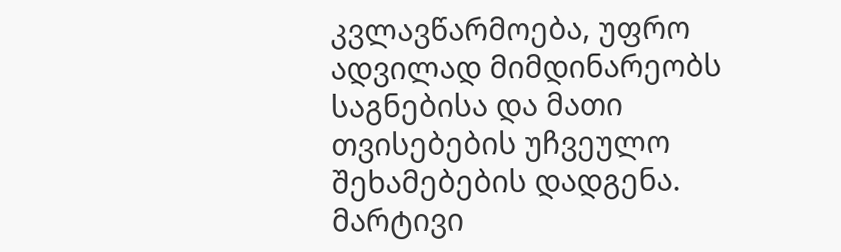კვლავწარმოება, უფრო ადვილად მიმდინარეობს საგნებისა და მათი თვისებების უჩვეულო შეხამებების დადგენა. მარტივი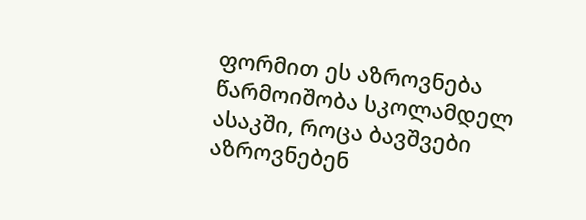ფორმით ეს აზროვნება წარმოიშობა სკოლამდელ ასაკში, როცა ბავშვები აზროვნებენ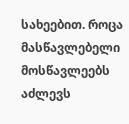სახეებით. როცა მასწავლებელი მოსწავლეებს აძლევს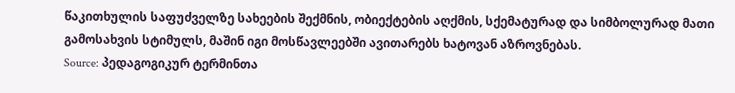წაკითხულის საფუძველზე სახეების შექმნის, ობიექტების აღქმის, სქემატურად და სიმბოლურად მათი გამოსახვის სტიმულს, მაშინ იგი მოსწავლეებში ავითარებს ხატოვან აზროვნებას.
Source: პედაგოგიკურ ტერმინთა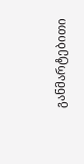განმარტებითი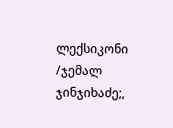ლექსიკონი /ჯემალ ჯინჯიხაძე;,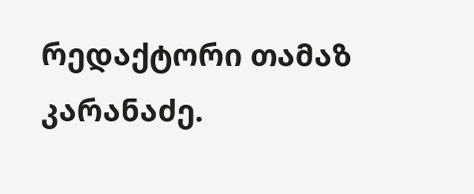რედაქტორი თამაზ კარანაძე.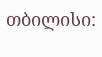თბილისი: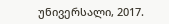უნივერსალი, 2017.